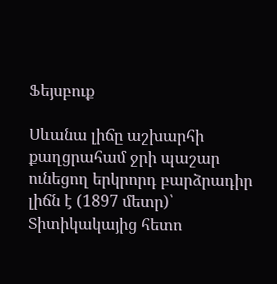Ֆեյսբուք

Սևանա լիճը աշխարհի քաղցրահամ ջրի պաշար ունեցող երկրորդ բարձրադիր լիճն է (1897 մետր)՝ Տիտիկակայից հետո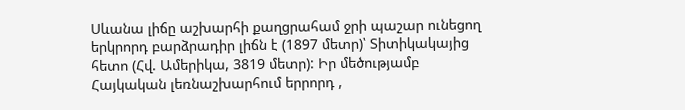Սևանա լիճը աշխարհի քաղցրահամ ջրի պաշար ունեցող երկրորդ բարձրադիր լիճն է (1897 մետր)՝ Տիտիկակայից հետո (Հվ. Ամերիկա, 3819 մետր): Իր մեծությամբ Հայկական լեռնաշխարհում երրորդ ,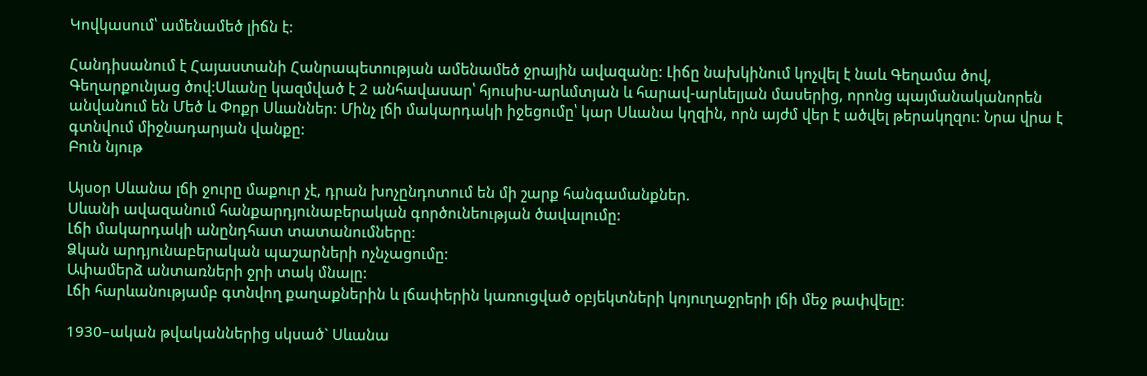Կովկասում՝ ամենամեծ լիճն է:

Հանդիսանում է Հայաստանի Հանրապետության ամենամեծ ջրային ավազանը: Լիճը նախկինում կոչվել է նաև Գեղամա ծով, Գեղարքունյաց ծով:Սևանը կազմված է 2 անհավասար՝ հյուսիս-արևմտյան և հարավ-արևելյան մասերից, որոնց պայմանականորեն անվանում են Մեծ և Փոքր Սևաններ: Մինչ լճի մակարդակի իջեցումը՝ կար Սևանա կղզին, որն այժմ վեր է ածվել թերակղզու: Նրա վրա է գտնվում միջնադարյան վանքը:
Բուն նյութ

Այսօր Սևանա լճի ջուրը մաքուր չէ, դրան խոչընդոտում են մի շարք հանգամանքներ.
Սևանի ավազանում հանքարդյունաբերական գործունեության ծավալումը:
Լճի մակարդակի անընդհատ տատանումները:
Ձկան արդյունաբերական պաշարների ոչնչացումը:
Ափամերձ անտառների ջրի տակ մնալը:
Լճի հարևանությամբ գտնվող քաղաքներին և լճափերին կառուցված օբյեկտների կոյուղաջրերի լճի մեջ թափվելը:

1930–ական թվականներից սկսած` Սևանա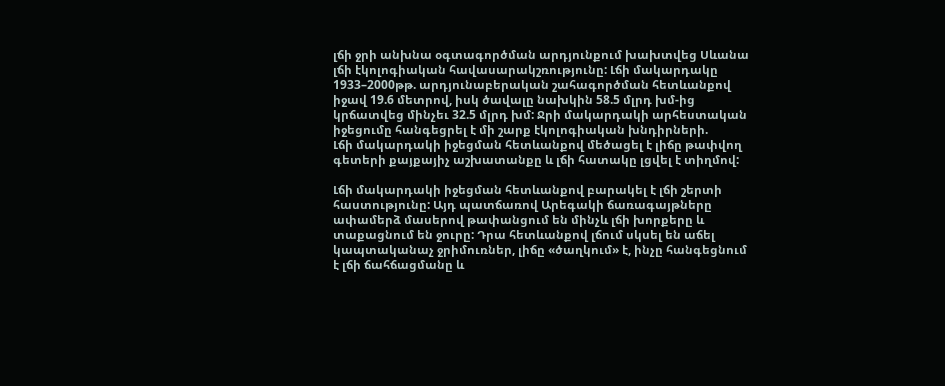լճի ջրի անխնա օգտագործման արդյունքում խախտվեց Սևանա լճի էկոլոգիական հավասարակշռությունը: Լճի մակարդակը 1933–2000թթ. արդյունաբերական շահագործման հետևանքով իջավ 19.6 մետրով, իսկ ծավալը նախկին 58.5 մլրդ խմ-ից կրճատվեց մինչեւ 32.5 մլրդ խմ: Ջրի մակարդակի արհեստական իջեցումը հանգեցրել է մի շարք էկոլոգիական խնդիրների.
Լճի մակարդակի իջեցման հետևանքով մեծացել է լիճը թափվող գետերի քայքայիչ աշխատանքը և լճի հատակը լցվել է տիղմով:

Լճի մակարդակի իջեցման հետևանքով բարակել է լճի շերտի հաստությունը: Այդ պատճառով Արեգակի ճառագայթները ափամերձ մասերով թափանցում են մինչև լճի խորքերը և տաքացնում են ջուրը: Դրա հետևանքով լճում սկսել են աճել կապտականաչ ջրիմուռներ, լիճը «ծաղկում» է, ինչը հանգեցնում է լճի ճահճացմանը և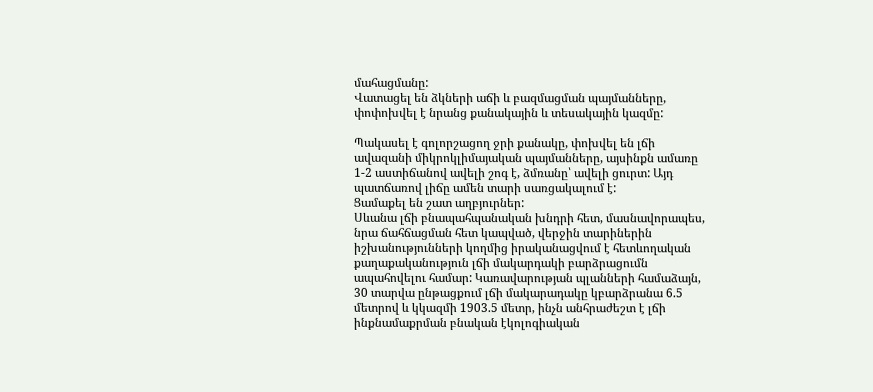մահացմանը:
Վատացել են ձկների աճի և բազմացման պայմանները, փոփոխվել է նրանց քանակային և տեսակային կազմը:

Պակասել է գոլորշացող ջրի քանակը, փոխվել են լճի ավազանի միկրոկլիմայական պայմանները, այսինքն ամառը 1-2 աստիճանով ավելի շոգ է, ձմռանը՝ ավելի ցուրտ: Այդ պատճառով լիճը ամեն տարի սառցակալում է:
Ցամաքել են շատ աղբյուրներ:
Սևանա լճի բնապահպանական խնդրի հետ, մասնավորապես, նրա ճահճացման հետ կապված, վերջին տարիներին իշխանությունների կողմից իրականացվում է հետևողական քաղաքականություն լճի մակարդակի բարձրացումն ապահովելու համար: Կառավարության պլանների համաձայն, 30 տարվա ընթացքում լճի մակարադակը կբարձրանա 6.5 մետրով և կկազմի 1903.5 մետր, ինչն անհրաժեշտ է լճի ինքնամաքրման բնական էկոլոգիական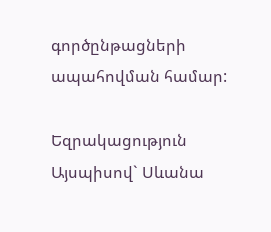գործընթացների ապահովման համար:

Եզրակացություն
Այսպիսով` Սևանա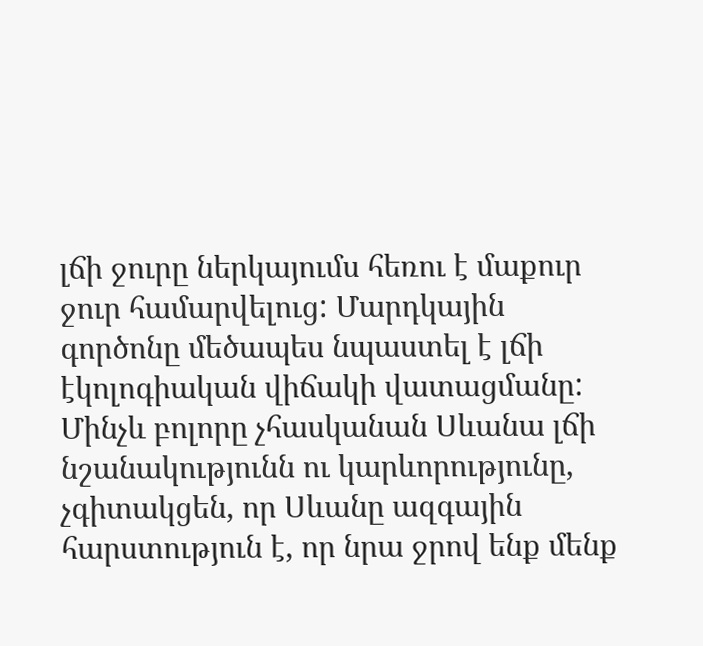լճի ջուրը ներկայումս հեռու է մաքուր ջուր համարվելուց: Մարդկային գործոնը մեծապես նպաստել է լճի էկոլոգիական վիճակի վատացմանը: Մինչև բոլորը չհասկանան Սևանա լճի նշանակությունն ու կարևորությունը, չգիտակցեն, որ Սևանը ազգային հարստություն է, որ նրա ջրով ենք մենք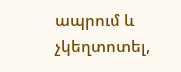ապրում և չկեղտոտել,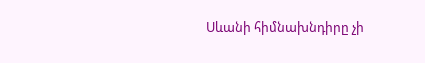Սևանի հիմնախնդիրը չի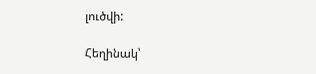լուծվի:

Հեղինակ՝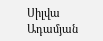Սիլվա Ադամյան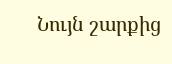Նույն շարքից